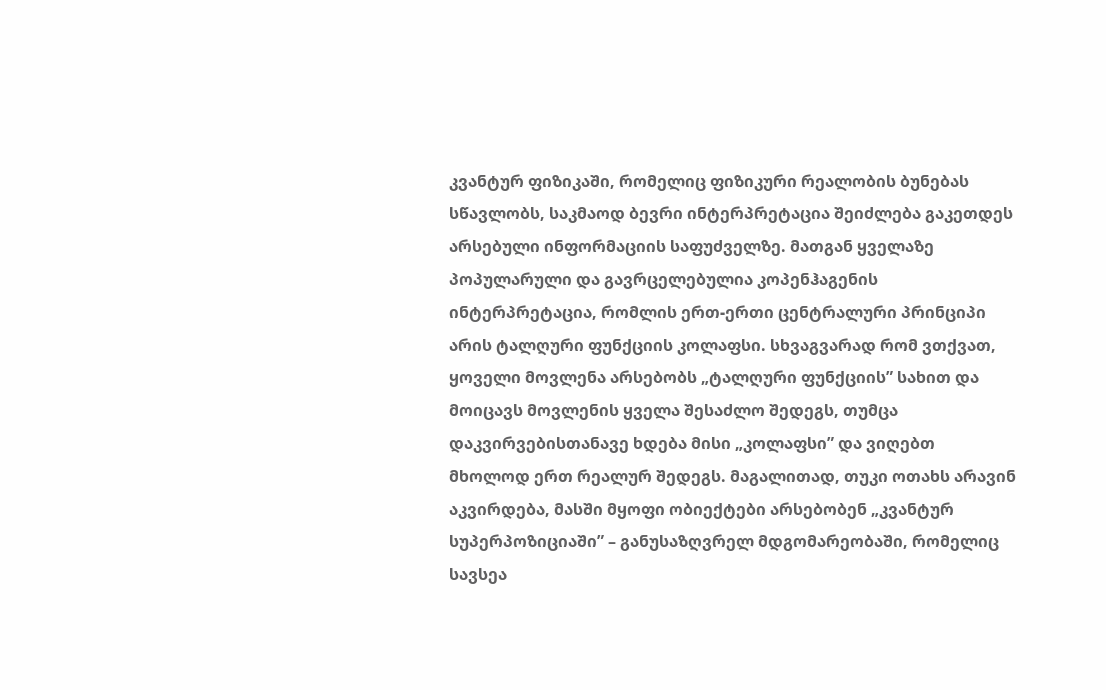კვანტურ ფიზიკაში, რომელიც ფიზიკური რეალობის ბუნებას სწავლობს, საკმაოდ ბევრი ინტერპრეტაცია შეიძლება გაკეთდეს არსებული ინფორმაციის საფუძველზე. მათგან ყველაზე პოპულარული და გავრცელებულია კოპენჰაგენის ინტერპრეტაცია, რომლის ერთ-ერთი ცენტრალური პრინციპი არის ტალღური ფუნქციის კოლაფსი. სხვაგვარად რომ ვთქვათ, ყოველი მოვლენა არსებობს „ტალღური ფუნქციის” სახით და მოიცავს მოვლენის ყველა შესაძლო შედეგს, თუმცა დაკვირვებისთანავე ხდება მისი „კოლაფსი” და ვიღებთ მხოლოდ ერთ რეალურ შედეგს. მაგალითად, თუკი ოთახს არავინ აკვირდება, მასში მყოფი ობიექტები არსებობენ „კვანტურ სუპერპოზიციაში” – განუსაზღვრელ მდგომარეობაში, რომელიც სავსეა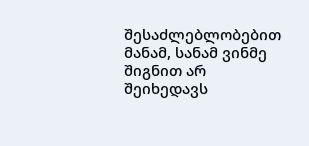შესაძლებლობებით მანამ, სანამ ვინმე შიგნით არ შეიხედავს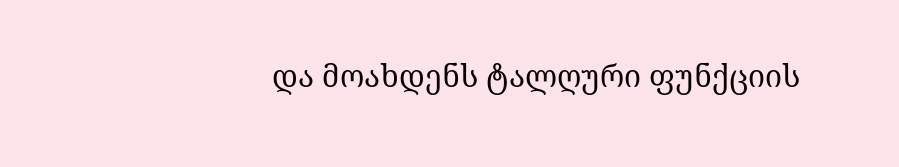და მოახდენს ტალღური ფუნქციის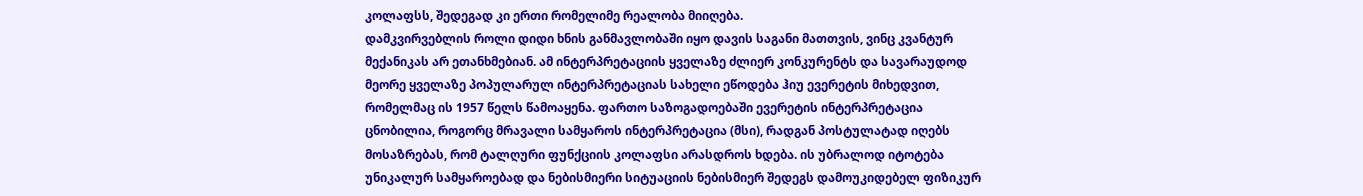კოლაფსს, შედეგად კი ერთი რომელიმე რეალობა მიიღება.
დამკვირვებლის როლი დიდი ხნის განმავლობაში იყო დავის საგანი მათთვის, ვინც კვანტურ მექანიკას არ ეთანხმებიან. ამ ინტერპრეტაციის ყველაზე ძლიერ კონკურენტს და სავარაუდოდ მეორე ყველაზე პოპულარულ ინტერპრეტაციას სახელი ეწოდება ჰიუ ევერეტის მიხედვით, რომელმაც ის 1957 წელს წამოაყენა. ფართო საზოგადოებაში ევერეტის ინტერპრეტაცია ცნობილია, როგორც მრავალი სამყაროს ინტერპრეტაცია (მსი), რადგან პოსტულატად იღებს მოსაზრებას, რომ ტალღური ფუნქციის კოლაფსი არასდროს ხდება. ის უბრალოდ იტოტება უნიკალურ სამყაროებად და ნებისმიერი სიტუაციის ნებისმიერ შედეგს დამოუკიდებელ ფიზიკურ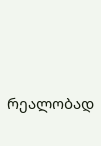რეალობად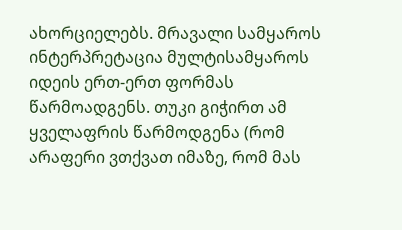ახორციელებს. მრავალი სამყაროს ინტერპრეტაცია მულტისამყაროს იდეის ერთ-ერთ ფორმას წარმოადგენს. თუკი გიჭირთ ამ ყველაფრის წარმოდგენა (რომ არაფერი ვთქვათ იმაზე, რომ მას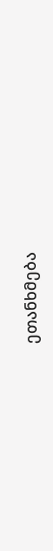ეთანხმება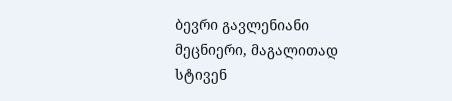ბევრი გავლენიანი მეცნიერი, მაგალითად სტივენ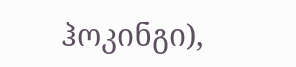ჰოკინგი),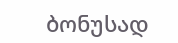ბონუსად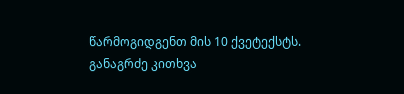წარმოგიდგენთ მის 10 ქვეტექსტს.
განაგრძე კითხვა